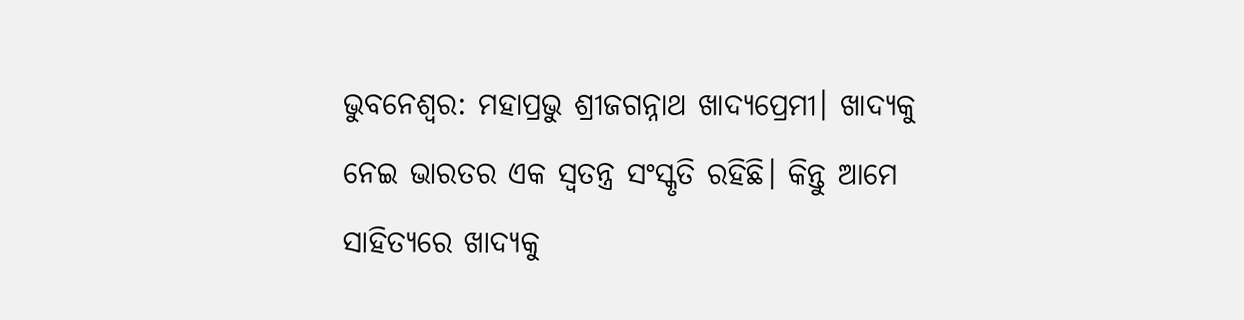ଭୁବନେଶ୍ୱର: ମହାପ୍ରଭୁ ଶ୍ରୀଜଗନ୍ନାଥ ଖାଦ୍ୟପ୍ରେମୀ। ଖାଦ୍ୟକୁ ନେଇ ଭାରତର ଏକ ସ୍ବତନ୍ତ୍ର ସଂସ୍କୃତି ରହିଛି। କିନ୍ତୁ ଆମେ ସାହିତ୍ୟରେ ଖାଦ୍ୟକୁ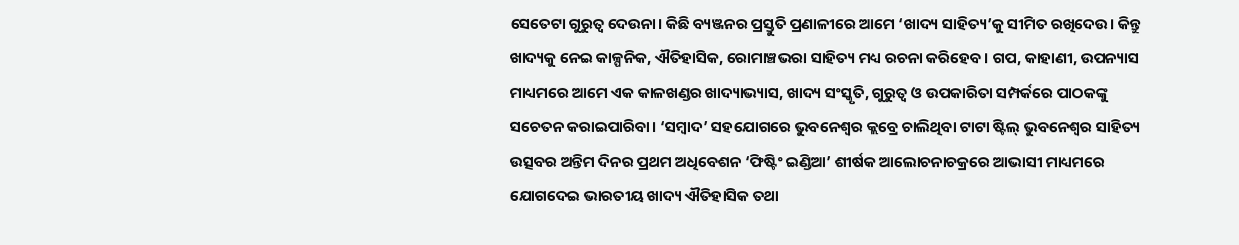ସେତେଟା ଗୁରୁତ୍ବ ଦେଉନା। କିଛି ବ୍ୟଞ୍ଜନର ପ୍ରସ୍ତୁତି ପ୍ରଣାଳୀରେ ଆମେ ‘ଖାଦ୍ୟ ସାହିତ୍ୟ’କୁ ସୀମିତ ରଖିଦେଉ। କିନ୍ତୁ ଖାଦ୍ୟକୁ ନେଇ କାଳ୍ପନିକ, ଐତିହାସିକ, ରୋମାଞ୍ଚଭରା ସାହିତ୍ୟ ମଧ୍ୟ ରଚନା କରିହେବ। ଗପ, କାହାଣୀ, ଉପନ୍ୟାସ ମାଧ୍ୟମରେ ଆମେ ଏକ କାଳଖଣ୍ଡର ଖାଦ୍ୟାଭ୍ୟାସ, ଖାଦ୍ୟ ସଂସ୍କୃତି, ଗୁରୁତ୍ବ ଓ ଉପକାରିତା ସମ୍ପର୍କରେ ପାଠକଙ୍କୁ ସଚେତନ କରାଇପାରିବା। ‘ସମ୍ବାଦ’ ସହଯୋଗରେ ଭୁବନେଶ୍ବର କ୍ଲବ୍ରେ ଚାଲିଥିବା ଟାଟା ଷ୍ଟିଲ୍ ଭୁବନେଶ୍ବର ସାହିତ୍ୟ ଉତ୍ସବର ଅନ୍ତିମ ଦିନର ପ୍ରଥମ ଅଧିବେଶନ ‘ଫିଷ୍ଟିଂ ଇଣ୍ଡିଆ’ ଶୀର୍ଷକ ଆଲୋଚନାଚକ୍ରରେ ଆଭାସୀ ମାଧ୍ୟମରେ ଯୋଗଦେଇ ଭାରତୀୟ ଖାଦ୍ୟ ଐତିହାସିକ ତଥା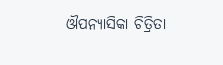ଔପନ୍ୟାସିକା ଚିତ୍ରିତା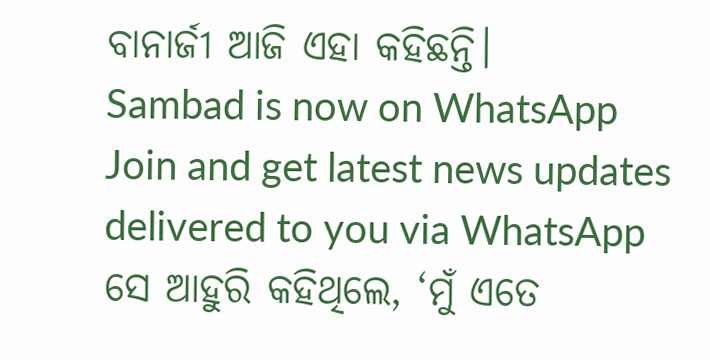ବାନାର୍ଜୀ ଆଜି ଏହା କହିଛନ୍ତି।
Sambad is now on WhatsApp
Join and get latest news updates delivered to you via WhatsApp
ସେ ଆହୁରି କହିଥିଲେ, ‘ମୁଁ ଏତେ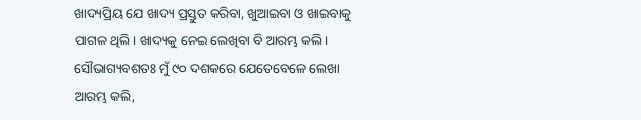ଖାଦ୍ୟପ୍ରିୟ ଯେ ଖାଦ୍ୟ ପ୍ରସ୍ତୁତ କରିବା, ଖୁଆଇବା ଓ ଖାଇବାକୁ ପାଗଳ ଥିଲି। ଖାଦ୍ୟକୁ ନେଇ ଲେଖିବା ବି ଆରମ୍ଭ କଲି। ସୌଭାଗ୍ୟବଶତଃ ମୁଁ ୯୦ ଦଶକରେ ଯେତେବେଳେ ଲେଖା ଆରମ୍ଭ କଲି,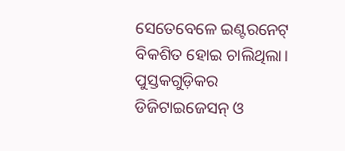ସେତେବେଳେ ଇଣ୍ଟରନେଟ୍ ବିକଶିତ ହୋଇ ଚାଲିଥିଲା। ପୁସ୍ତକଗୁଡ଼ିକର ଡିଜିଟାଇଜେସନ୍ ଓ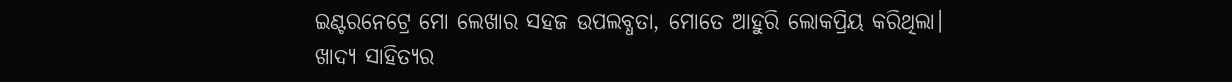ଇଣ୍ଟରନେଟ୍ରେ ମୋ ଲେଖାର ସହଜ ଉପଲବ୍ଧତା, ମୋତେ ଆହୁରି ଲୋକପ୍ରିୟ କରିଥିଲା। ଖାଦ୍ୟ ସାହିତ୍ୟର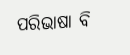ପରିଭାଷା ବି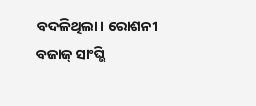ବଦଳିଥିଲା। ରୋଶନୀ ବଜାଜ୍ ସାଂଘ୍ଭି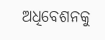ଅଧିବେଶନକୁ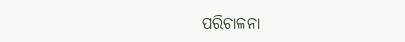ପରିଚାଳନା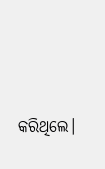କରିଥିଲେ।